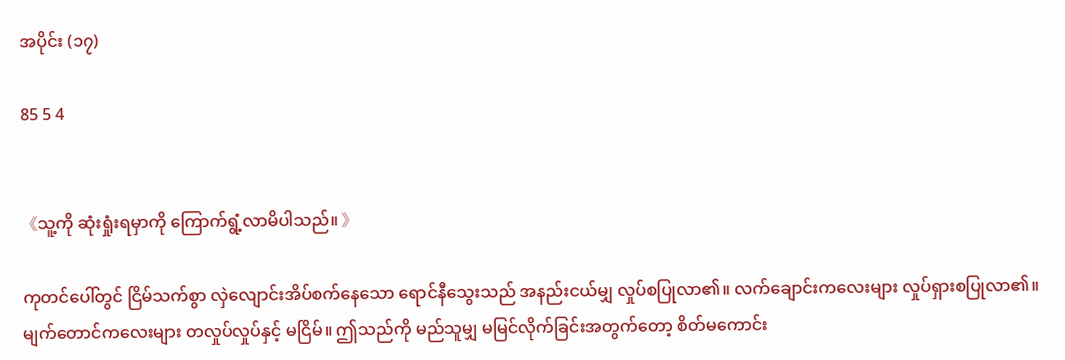အပိုင်း (၁၇)

85 5 4


《သူ့ကို ဆုံးရှုံးရမှာကို ကြောက်ရွံ့လာမိပါသည်။ 》

ကုတင်ပေါ်တွင် ငြိမ်သက်စွာ လှဲလျောင်းအိပ်စက်နေသော ရောင်နီသွေးသည် အနည်းငယ်မျှ လှုပ်စပြုလာ၏။ လက်ချောင်းကလေးများ လှုပ်ရှားစပြုလာ၏။ မျက်တောင်ကလေးများ တလှုပ်လှုပ်နှင့် မငြိမ်။ ဤသည်ကို မည်သူမျှ မမြင်လိုက်ခြင်းအတွက်တော့ စိတ်မကောင်း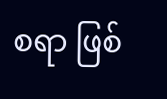စရာ ဖြစ်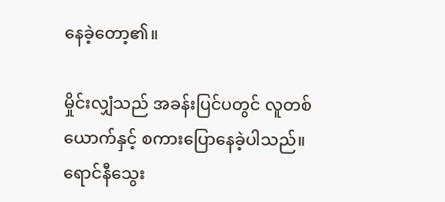နေခဲ့တော့၏။

မှိုင်းလျှံသည် အခန်းပြင်ပတွင် လူတစ်ယောက်နှင့် စကားပြောနေခဲ့ပါသည်။ ရောင်နီသွေး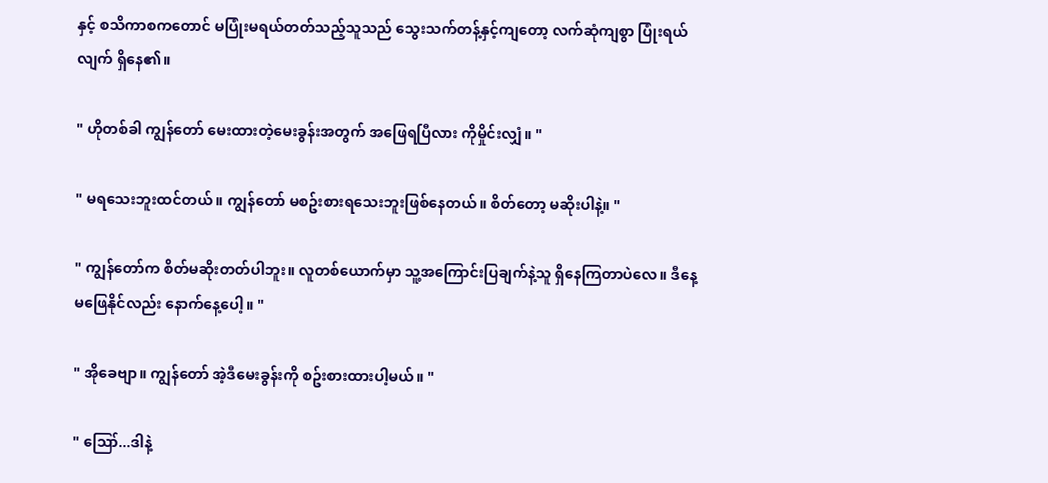နှင့် စသိကာစကတောင် မပြုံးမရယ်တတ်သည့်သူသည် သွေးသက်တန့်နှင့်ကျတော့ လက်ဆုံကျစွာ ပြုံးရယ်လျက် ရှိနေ၏။

" ဟိုတစ်ခါ ကျွန်တော် မေးထားတဲ့မေးခွန်းအတွက် အဖြေရပြီလား ကိုမှိုင်းလျှံ။ "

" မရသေးဘူးထင်တယ်။ ကျွန်တော် မစဥ်းစားရသေးဘူးဖြစ်နေတယ်။ စိတ်တော့ မဆိုးပါနဲ့။ "

" ကျွန်တော်က စိတ်မဆိုးတတ်ပါဘူး။ လူတစ်ယောက်မှာ သူ့အကြောင်းပြချက်နဲ့သူ ရှိနေကြတာပဲလေ။ ဒီနေ့မဖြေနိုင်လည်း နောက်နေ့ပေါ့။ "

" အိုခေဗျာ။ ကျွန်တော် အဲ့ဒီမေးခွန်းကို စဥ်းစားထားပါ့မယ်။ "

" ဪ...ဒါနဲ့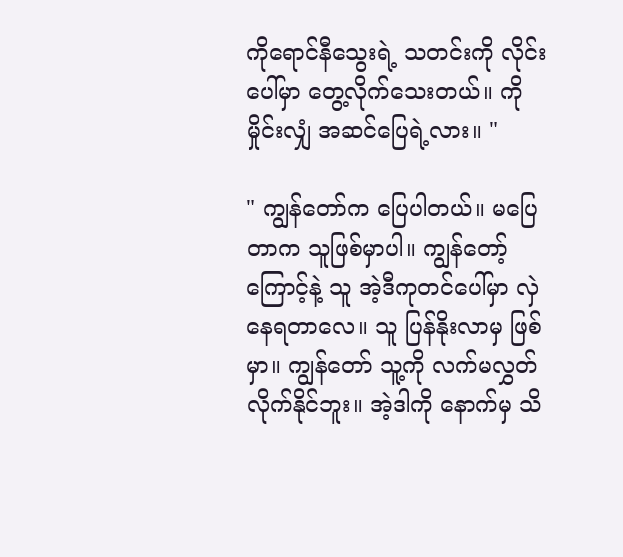ကိုရောင်နီသွေးရဲ့ သတင်းကို လိုင်းပေါ်မှာ တွေ့လိုက်သေးတယ်။ ကိုမှိုင်းလျှံ အဆင်ပြေရဲ့လား။ "

" ကျွန်တော်က ပြေပါတယ်။ မပြေတာက သူဖြစ်မှာပါ။ ကျွန်တော့်ကြောင့်နဲ့ သူ အဲ့ဒီကုတင်ပေါ်မှာ လှဲနေရတာလေ။ သူ ပြန်နိုးလာမှ ဖြစ်မှာ။ ကျွန်တော် သူ့ကို လက်မလွှတ်လိုက်နိုင်ဘူး။ အဲ့ဒါကို နောက်မှ သိ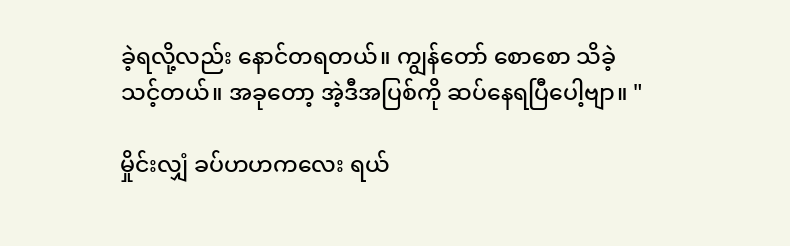ခဲ့ရလို့လည်း နောင်တရတယ်။ ကျွန်တော် စောစော သိခဲ့သင့်တယ်။ အခုတော့ အဲ့ဒီအပြစ်ကို ဆပ်နေရပြီပေါ့ဗျာ။ "

မှိုင်းလျှံ ခပ်ဟဟကလေး ရယ်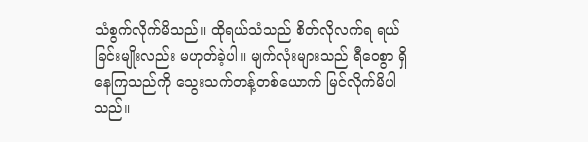သံစွက်လိုက်မိသည်။ ထိုရယ်သံသည် စိတ်လိုလက်ရ ရယ်ခြင်းမျိုးလည်း မဟုတ်ခဲ့ပါ။ မျက်လုံးများသည် ရီဝေစွာ ရှိနေကြသည်ကို သွေးသက်တန့်တစ်ယောက် မြင်လိုက်မိပါသည်။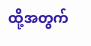ထို့အတွက်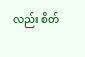လည်း စိတ်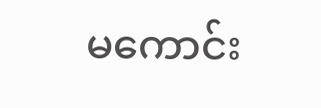မကောင်း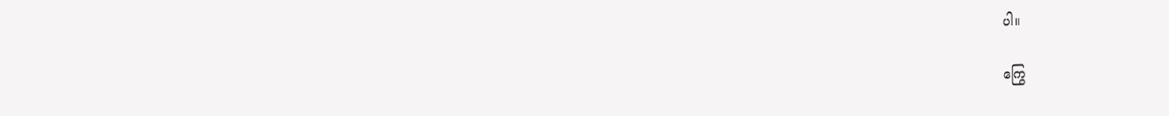ပါ။

ကြွေ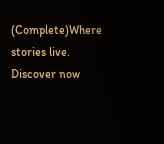(Complete)Where stories live. Discover now